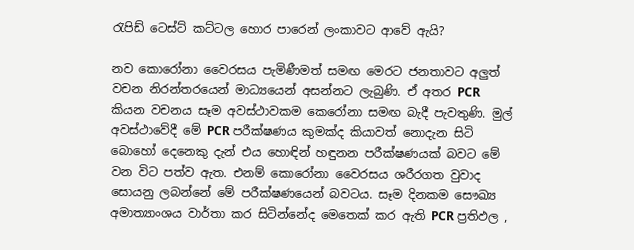රැපිඩ් ටෙස්ට් කට්ටල හොර පාරෙන් ලංකාවට ආවේ ඇයි?

නව කොරෝනා වෛරසය පැමිණීමත් සමඟ මෙරට ජනතාවට අලුත් වචන නිරන්තරයෙන් මාධ්‍යයෙන් අසන්නට ලැබුණි. ඒ අතර PCR කියන වචනය සෑම අවස්ථාවකම කෙරෝනා සමඟ බැදී පැවතුණි. මුල් අවස්ථාවේදී මේ PCR පරීක්ෂණය කුමක්ද කියාවත් නොදැන සිටි බොහෝ දෙනෙකු දැන් එය හොඳින් හඳුනන පරීක්ෂණයක් බවට මේ වන විට පත්ව ඇත. එනම් කොරෝනා වෛරසය ශරීරගත වුවාද සොයනු ලබන්නේ මේ පරීක්ෂණයෙන් බවටය. සෑම දිනකම සෞඛ්‍ය අමාත්‍යාංශය වාර්තා කර සිටින්නේද මෙතෙක් කර ඇති PCR ප්‍රතිඵල ,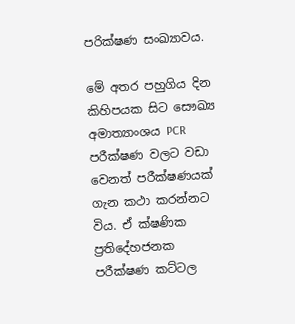පරික්ෂණ සංඛ්‍යාවය.

මේ අතර පහුගිය දින කිහිපයක සිට සෞඛ්‍ය අමාත්‍යාංශය PCR පරීක්ෂණ වලට වඩා වෙනත් පරීක්ෂණයක් ගැන කථා කරන්නට විය. ඒ ක්ෂණික ප්‍රතිදේහජනක පරීක්ෂණ කට්ටල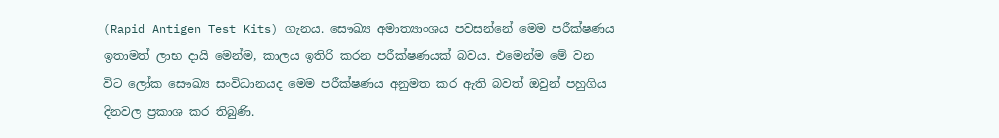(Rapid Antigen Test Kits) ගැනය. සෞඛ්‍ය අමාත්‍යාංශය පවසන්නේ මෙම පරීක්ෂණය ඉතාමත් ලාභ දායි මෙන්ම, කාලය ඉතිරි කරන පරීක්ෂණයක් බවය. එමෙන්ම මේ වන විට ලෝක සෞඛ්‍ය සංවිධානයද මෙම පරීක්ෂණය අනුමත කර ඇති බවත් ඔවුන් පහුගිය දිනවල ප්‍රකාශ කර තිබුණි.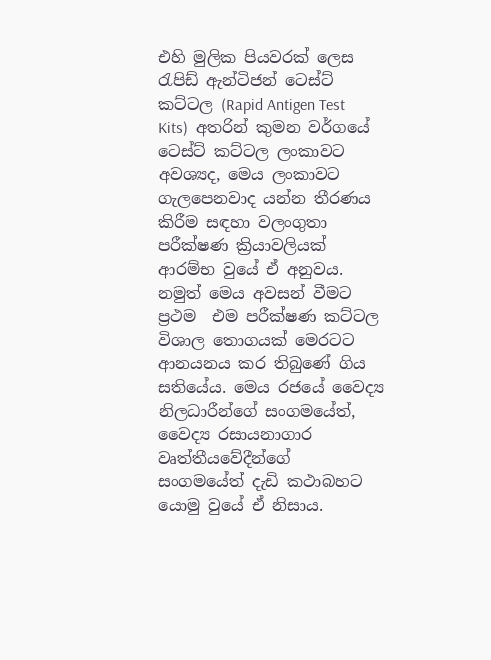එහි මුලික පියවරක් ලෙස රැපිඩ් ඇන්ටිජන් ටෙස්ට් කට්ටල (Rapid Antigen Test Kits)  අතරින් කුමන වර්ගයේ ටෙස්ට් කට්ටල ලංකාවට අවශ්‍යද, මෙය ලංකාවට ගැලපෙනවාද යන්න තීරණය කිරීම සඳහා වලංගුතා පරීක්ෂණ ක්‍රියාවලියක් ආරම්භ වුයේ ඒ අනුවය. නමුත් මෙය අවසන් වීමට ප්‍රථම  එම පරීක්ෂණ කට්ටල විශාල තොගයක් මෙරටට ආනයනය කර තිබුණේ ගිය සතියේය. මෙය රජයේ වෛද්‍ය නිලධාරීන්ගේ සංගමයේත්, වෛද්‍ය රසායනාගාර වෘත්තීයවේදීන්ගේ සංගමයේත් දැඩි කථාබහට යොමු වුයේ ඒ නිසාය.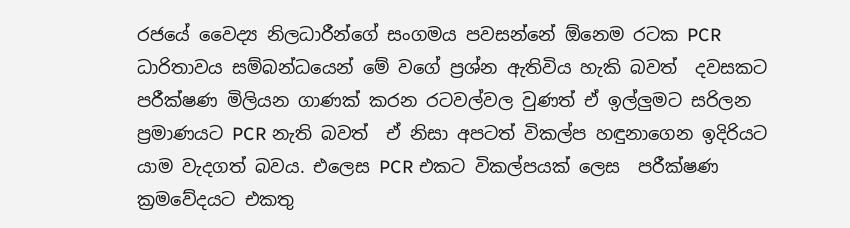රජයේ වෛද්‍ය නිලධාරීන්ගේ සංගමය පවසන්නේ ඕනෙම රටක PCR ධාරිතාවය සම්බන්ධයෙන් මේ වගේ ප්‍රශ්න ඇතිවිය හැකි බවත්  දවසකට පරීක්ෂණ මිලියන ගාණක් කරන රටවල්වල වුණත් ඒ ඉල්ලුමට සරිලන ප්‍රමාණයට PCR නැති බවත්  ඒ නිසා අපටත් විකල්ප හඳුනාගෙන ඉදිරියට යාම වැදගත් බවය. එලෙස PCR එකට විකල්පයක් ලෙස  පරීක්ෂණ ක්‍රමවේදයට එකතු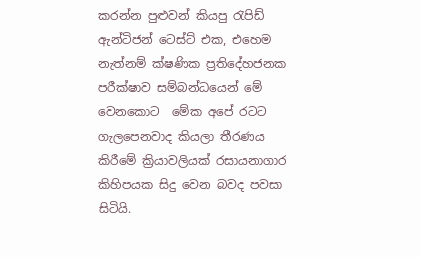කරන්න පුළුවන් කියපු රැපිඩ් ඇන්ටිජන් ටෙස්ට් එක, එහෙම නැත්නම් ක්ෂණික ප්‍රතිදේහජනක පරීක්ෂාව සම්බන්ධයෙන් මේ වෙනකොට  මේක අපේ රටට ගැලපෙනවාද කියලා තීරණය කිරීමේ ක්‍රියාවලියක් රසායනාගාර කිහිපයක සිදු වෙන බවද පවසා සිටියි.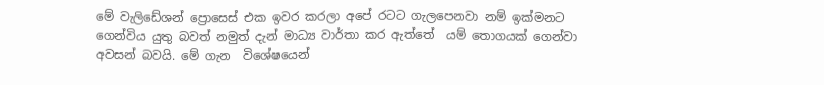මේ වැලිඩේශන් ප්‍රොසෙස් එක ඉවර කරලා අපේ රටට ගැලපෙනවා නම් ඉක්මනට ගෙන්විය යුතු බවත් නමුත් දැන් මාධ්‍ය වාර්තා කර ඇත්තේ  යම් තොගයක් ගෙන්වා අවසන් බවයි. මේ ගැන  විශේෂයෙන්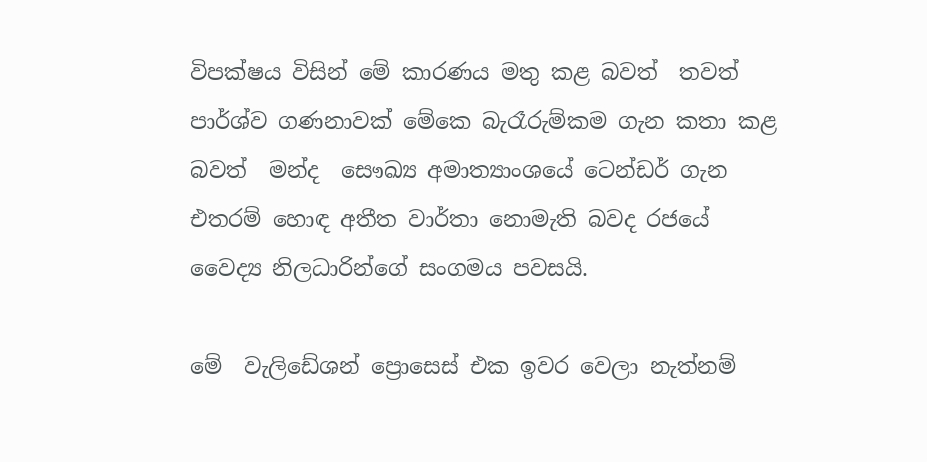විපක්ෂය විසින් මේ කාරණය මතු කළ බවත්  තවත් පාර්ශ්ව ගණනාවක් මේකෙ බැරෑරුම්කම ගැන කතා කළ බවත්  මන්ද  සෞඛ්‍ය අමාත්‍යාංශයේ ටෙන්ඩර් ගැන  එතරම් හොඳ අතීත වාර්තා නොමැති බවද රජයේ වෛද්‍ය නිලධාරින්ගේ සංගමය පවසයි.

මේ  වැලිඩේශන් ප්‍රොසෙස් එක ඉවර වෙලා නැත්නම්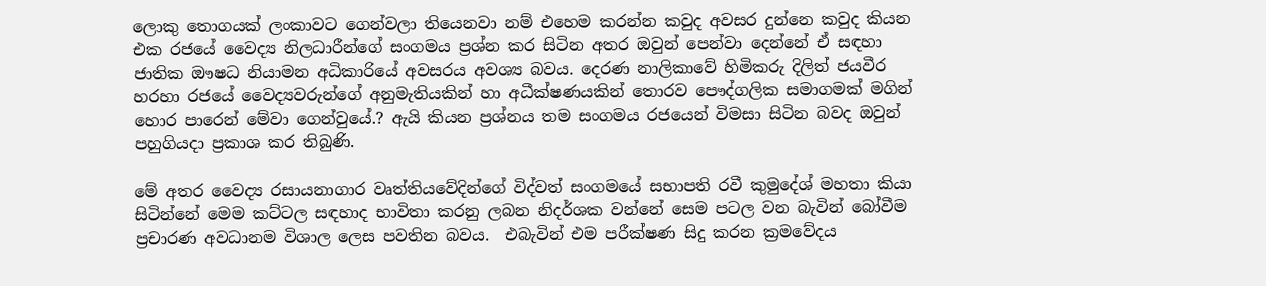ලොකු තොගයක් ලංකාවට ගෙන්වලා තියෙනවා නම් එහෙම කරන්න කවුද අවසර දුන්නෙ කවුද කියන එක රජයේ වෛද්‍ය නිලධාරීන්ගේ සංගමය ප්‍රශ්න කර සිටින අතර ඔවුන් පෙන්වා දෙන්නේ ඒ සඳහා ජාතික ඖෂධ නියාමන අධිකාරියේ අවසරය අවශ්‍ය බවය. දෙරණ නාලිකාවේ හිමිකරු දිලිත් ජයවීර හරහා රජයේ වෛද්‍යවරුන්ගේ අනුමැතියකින් හා අධීක්ෂණයකින් තොරව පෞද්ගලික සමාගමක් මගින් හොර පාරෙන් මේවා ගෙන්වුයේ.? ඇයි කියන ප්‍රශ්නය තම සංගමය රජයෙන් විමසා සිටින බවද ඔවුන් පහුගියදා ප්‍රකාශ කර තිබුණි.

මේ අතර වෛද්‍ය රසායනාගාර වෘත්තියවේදින්ගේ විද්වත් සංගමයේ සභාපති රවී කුමුදේශ් මහතා කියා සිටින්නේ මෙම කට්ටල සඳහාද භාවිතා කරනු ලබන නිදර්ශක වන්නේ සෙම පටල වන බැවින් බෝවීම ප්‍රචාරණ අවධානම විශාල ලෙස පවතින බවය.  එබැවින් එම පරීක්ෂණ සිදු කරන ක්‍රමවේදය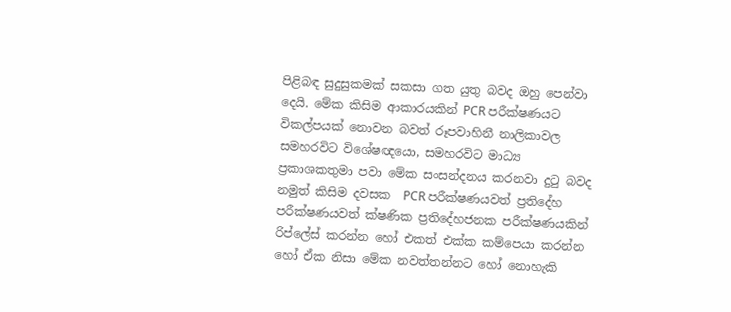පිළිබඳ සුදුසුකමක් සකසා ගත යුතු බවද ඔහු පෙන්වා දෙයි. මේක කිසිම ආකාරයකින් PCR පරීක්ෂණයට විකල්පයක් නොවන බවත් රූපවාහිනී නාලිකාවල  සමහරවිට විශේෂඥයො, සමහරවිට මාධ්‍ය ප්‍රකාශකතුමා පවා මේක සංසන්දනය කරනවා දුටු බවද නමුත් කිසිම දවසක  PCR පරීක්ෂණයවත් ප්‍රතිදේහ පරීක්ෂණයවත් ක්ෂණික ප්‍රතිදේහජනක පරීක්ෂණයකින් රිප්ලේස් කරන්න හෝ එකත් එක්ක කම්පෙයා කරන්න හෝ ඒක නිසා මේක නවත්තන්නට හෝ නොහැකි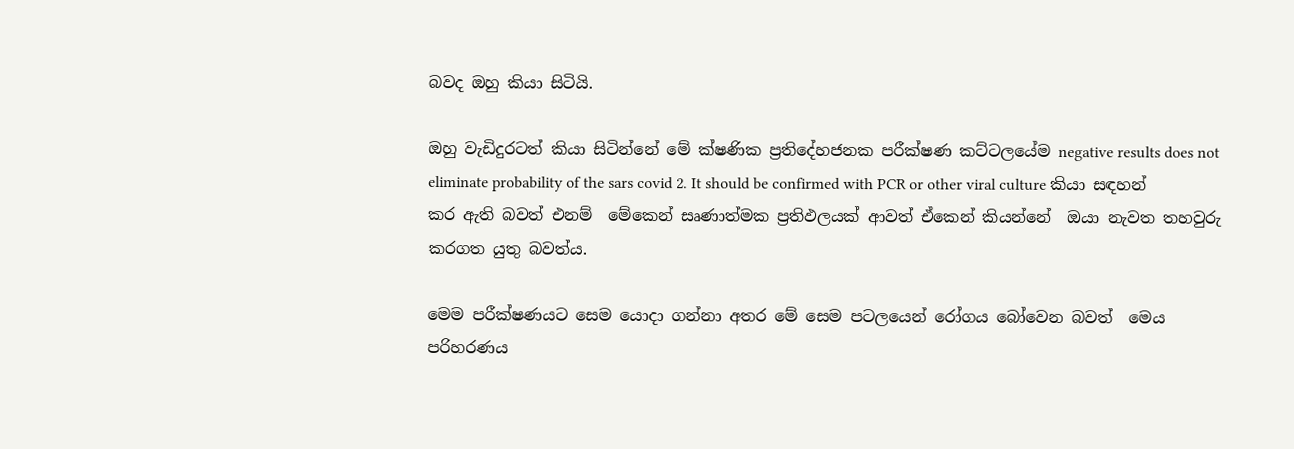බවද ඔහු කියා සිටියි.

ඔහු වැඩිදුරටත් කියා සිටින්නේ මේ ක්ෂණික ප්‍රතිදේහජනක පරීක්ෂණ කට්ටලයේම negative results does not eliminate probability of the sars covid 2. It should be confirmed with PCR or other viral culture කියා සඳහන් කර ඇති බවත් එනම්  මේකෙන් සෘණාත්මක ප්‍රතිඵලයක් ආවත් ඒකෙන් කියන්නේ  ඔයා නැවත තහවුරු කරගත යුතු බවත්ය.

මෙම පරීක්ෂණයට සෙම යොදා ගන්නා අතර මේ සෙම පටලයෙන් රෝගය බෝවෙන බවත්  මෙය  පරිහරණය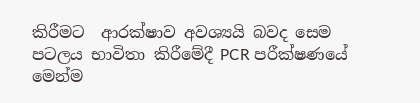කිරීමට  ආරක්ෂාව අවශ්‍යයි බවද සෙම පටලය භාවිතා කිරීමේදී PCR පරීක්ෂණයේ මෙන්ම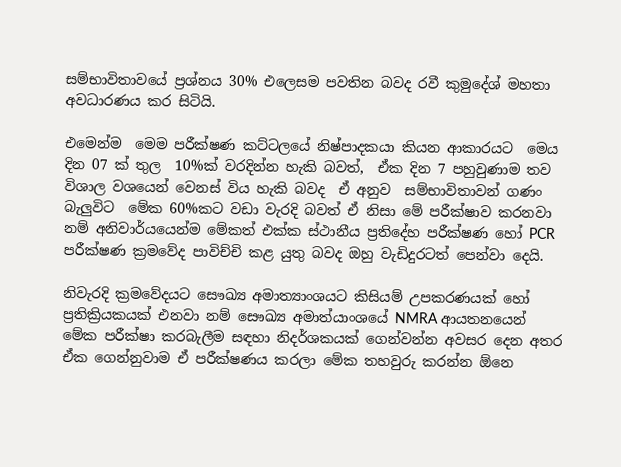සම්භාවිතාවයේ ප්‍රශ්නය 30% එලෙසම පවතින බවද රවී කුමුදේශ් මහතා අවධාරණය කර සිටියි.

එමෙන්ම  මෙම පරීක්ෂණ කට්ටලයේ නිෂ්පාදකයා කියන ආකාරයට  මෙය දින 07 ක් තුල  10%ක් වරදින්න හැකි බවත්,  ඒක දින 7 පහුවුණාම තව විශාල වශයෙන් වෙනස් විය හැකි බවද  ඒ අනුව  සම්භාවිතාවන් ගණං බැලුවිට  මේක 60%කට වඩා වැරදි බවත් ඒ නිසා මේ පරීක්ෂාව කරනවා නම් අනිවාර්යයෙන්ම මේකත් එක්ක ස්ථානීය ප්‍රතිදේහ පරීක්ෂණ හෝ PCR පරීක්ෂණ ක්‍රමවේද පාවිච්චි කළ යුතු බවද ඔහු වැඩිදුරටත් පෙන්වා දෙයි.

නිවැරදි ක්‍රමවේදයට සෞඛ්‍ය අමාත්‍යාංශයට කිසියම් උපකරණයක් හෝ ප්‍රතික්‍රියකයක් එනවා නම් සෞඛ්‍ය අමාත්යාංශයේ NMRA ආයතනයෙන් මේක පරීක්ෂා කරබැලීම සඳහා නිදර්ශකයක් ගෙන්වන්න අවසර දෙන අතර ඒක ගෙන්නුවාම ඒ පරීක්ෂණය කරලා මේක තහවුරු කරන්න ඕනෙ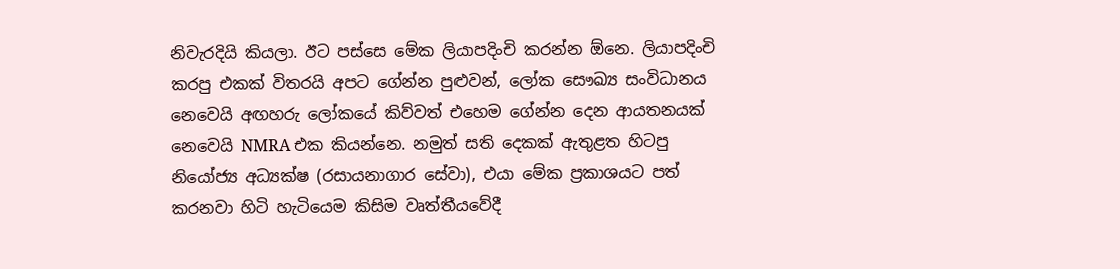නිවැරදියි කියලා. ඊට පස්සෙ මේක ලියාපදිංචි කරන්න ඕනෙ. ලියාපදිංචි කරපු එකක් විතරයි අපට ගේන්න පුළුවන්, ලෝක සෞඛ්‍ය සංවිධානය නෙවෙයි අඟහරු ලෝකයේ කිව්වත් එහෙම ගේන්න දෙන ආයතනයක් නෙවෙයි NMRA එක කියන්නෙ. නමුත් සති දෙකක් ඇතුළත හිටපු නියෝජ්‍ය අධ්‍යක්ෂ (රසායනාගාර සේවා), එයා මේක ප්‍රකාශයට පත් කරනවා හිටි හැටියෙම කිසිම වෘත්තීයවේදී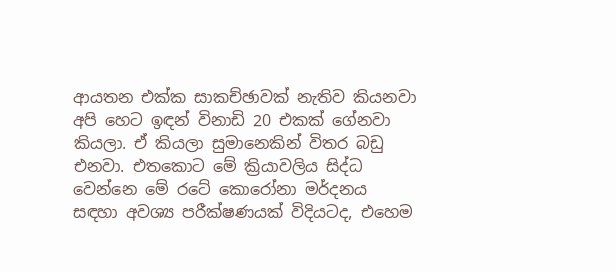ආයතන එක්ක සාකච්ඡාවක් නැතිව කියනවා අපි හෙට ඉඳන් විනාඩි 20 එකක් ගේනවා කියලා. ඒ කියලා සුමානෙකින් විතර බඩු එනවා. එතකොට මේ ක්‍රියාවලිය සිද්ධ වෙන්නෙ මේ රටේ කොරෝනා මර්දනය සඳහා අවශ්‍ය පරීක්ෂණයක් විදියටද, එහෙම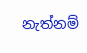නැත්නම්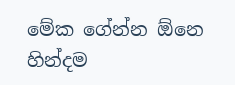මේක ගේන්න ඕනෙ හින්දම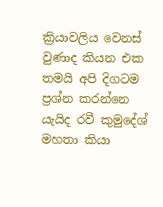ක්‍රියාවලිය වෙනස් වුණාද කියන එක තමයි අපි දිගටම ප්‍රශ්න කරන්නෙ යැයිද රවී කුමුදේශ් මහතා කියා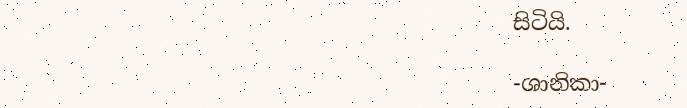සිටියි.

-ශානිකා-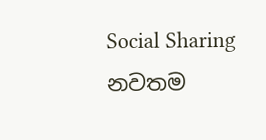Social Sharing
නවතම